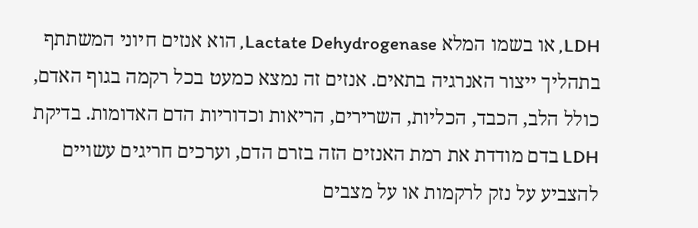LDH, או בשמו המלא Lactate Dehydrogenase, הוא אנזים חיוני המשתתף בתהליך ייצור האנרגיה בתאים. אנזים זה נמצא כמעט בכל רקמה בגוף האדם, כולל הלב, הכבד, הכליות, השרירים, הריאות וכדוריות הדם האדומות. בדיקת LDH בדם מודדת את רמת האנזים הזה בזרם הדם, וערכים חריגים עשויים להצביע על נזק לרקמות או על מצבים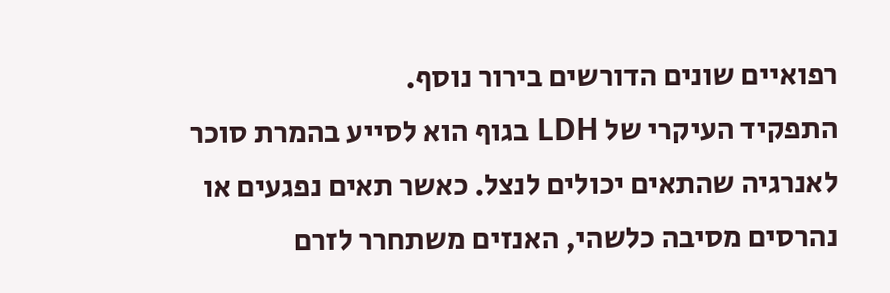רפואיים שונים הדורשים בירור נוסף.
התפקיד העיקרי של LDH בגוף הוא לסייע בהמרת סוכר לאנרגיה שהתאים יכולים לנצל. כאשר תאים נפגעים או נהרסים מסיבה כלשהי, האנזים משתחרר לזרם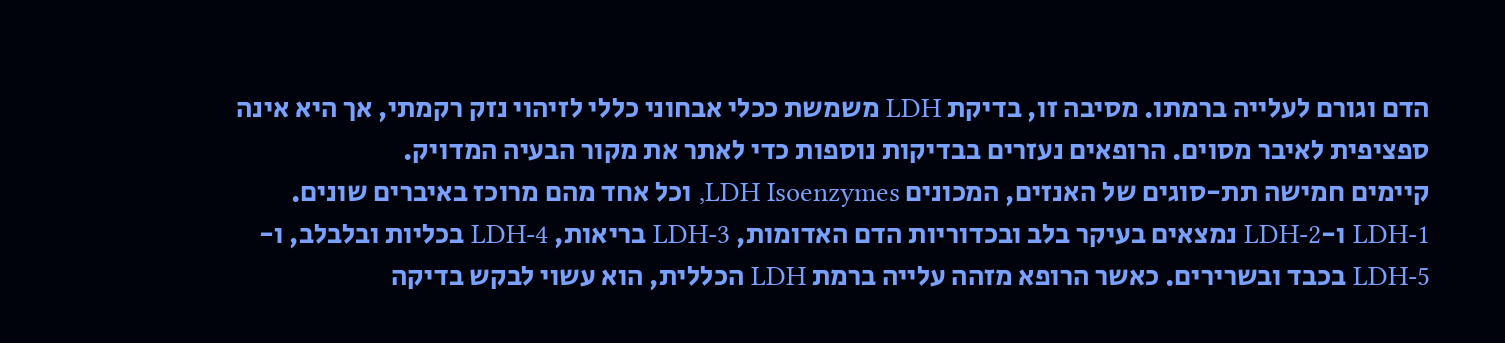הדם וגורם לעלייה ברמתו. מסיבה זו, בדיקת LDH משמשת ככלי אבחוני כללי לזיהוי נזק רקמתי, אך היא אינה ספציפית לאיבר מסוים. הרופאים נעזרים בבדיקות נוספות כדי לאתר את מקור הבעיה המדויק.
קיימים חמישה תת-סוגים של האנזים, המכונים LDH Isoenzymes, וכל אחד מהם מרוכז באיברים שונים. LDH-1 ו-LDH-2 נמצאים בעיקר בלב ובכדוריות הדם האדומות, LDH-3 בריאות, LDH-4 בכליות ובלבלב, ו-LDH-5 בכבד ובשרירים. כאשר הרופא מזהה עלייה ברמת LDH הכללית, הוא עשוי לבקש בדיקה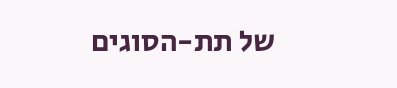של תת-הסוגים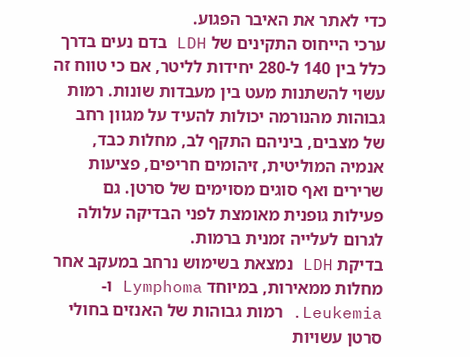כדי לאתר את האיבר הפגוע.
ערכי הייחוס התקינים של LDH בדם נעים בדרך כלל בין 140 ל-280 יחידות לליטר, אם כי טווח זה עשוי להשתנות מעט בין מעבדות שונות. רמות גבוהות מהנורמה יכולות להעיד על מגוון רחב של מצבים, ביניהם התקף לב, מחלות כבד, אנמיה המוליטית, זיהומים חריפים, פציעות שרירים ואף סוגים מסוימים של סרטן. גם פעילות גופנית מאומצת לפני הבדיקה עלולה לגרום לעלייה זמנית ברמות.
בדיקת LDH נמצאת בשימוש נרחב במעקב אחר מחלות ממאירות, במיוחד Lymphoma ו-Leukemia. רמות גבוהות של האנזים בחולי סרטן עשויות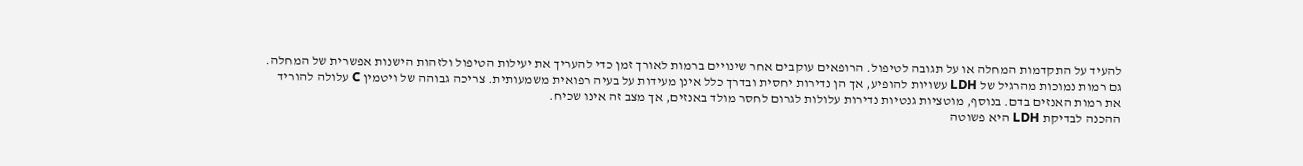להעיד על התקדמות המחלה או על תגובה לטיפול. הרופאים עוקבים אחר שינויים ברמות לאורך זמן כדי להעריך את יעילות הטיפול ולזהות הישנות אפשרית של המחלה.
גם רמות נמוכות מהרגיל של LDH עשויות להופיע, אך הן נדירות יחסית ובדרך כלל אינן מעידות על בעיה רפואית משמעותית. צריכה גבוהה של ויטמין C עלולה להוריד את רמות האנזים בדם. בנוסף, מוטציות גנטיות נדירות עלולות לגרום לחסר מולד באנזים, אך מצב זה אינו שכיח.
ההכנה לבדיקת LDH היא פשוטה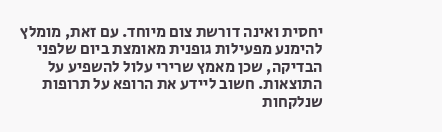יחסית ואינה דורשת צום מיוחד. עם זאת, מומלץ להימנע מפעילות גופנית מאומצת ביום שלפני הבדיקה, שכן מאמץ שרירי עלול להשפיע על התוצאות. חשוב ליידע את הרופא על תרופות שנלקחות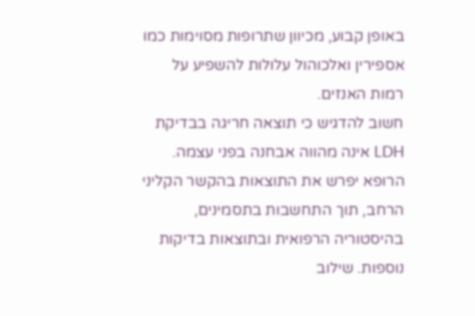באופן קבוע, מכיוון שתרופות מסוימות כמו אספירין ואלכוהול עלולות להשפיע על רמות האנזים.
חשוב להדגיש כי תוצאה חריגה בבדיקת LDH אינה מהווה אבחנה בפני עצמה. הרופא יפרש את התוצאות בהקשר הקליני הרחב, תוך התחשבות בתסמינים, בהיסטוריה הרפואית ובתוצאות בדיקות נוספות. שילוב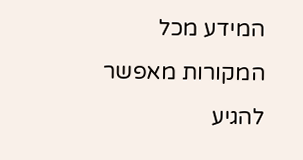המידע מכל המקורות מאפשר להגיע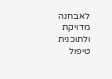לאבחנה מדויקת ולתוכנית טיפול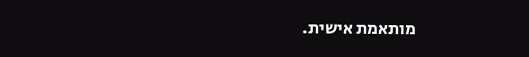מותאמת אישית.